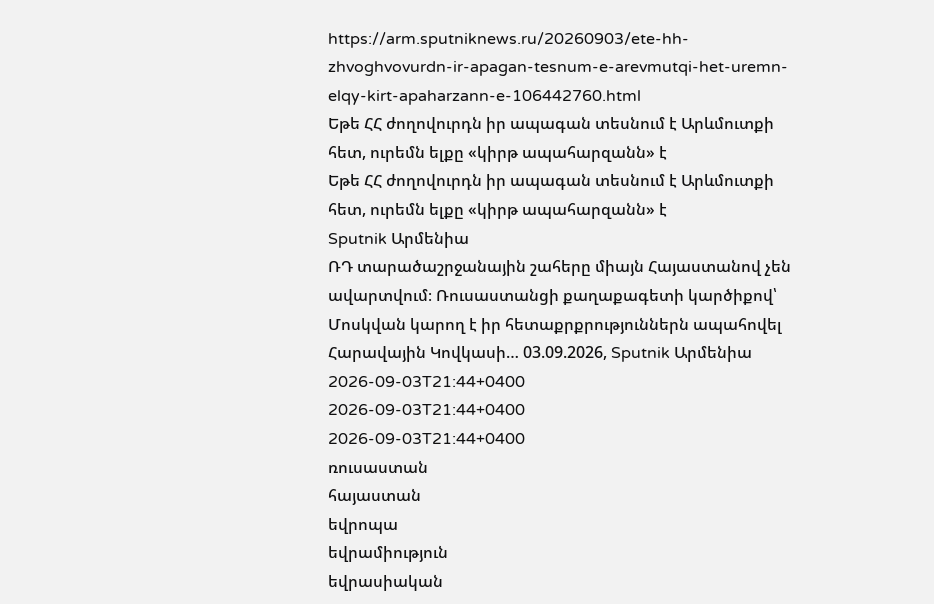https://arm.sputniknews.ru/20260903/ete-hh-zhvoghvovurdn-ir-apagan-tesnum-e-arevmutqi-het-uremn-elqy-kirt-apaharzann-e-106442760.html
Եթե ՀՀ ժողովուրդն իր ապագան տեսնում է Արևմուտքի հետ, ուրեմն ելքը «կիրթ ապահարզանն» է
Եթե ՀՀ ժողովուրդն իր ապագան տեսնում է Արևմուտքի հետ, ուրեմն ելքը «կիրթ ապահարզանն» է
Sputnik Արմենիա
ՌԴ տարածաշրջանային շահերը միայն Հայաստանով չեն ավարտվում։ Ռուսաստանցի քաղաքագետի կարծիքով՝ Մոսկվան կարող է իր հետաքրքրություններն ապահովել Հարավային Կովկասի… 03.09.2026, Sputnik Արմենիա
2026-09-03T21:44+0400
2026-09-03T21:44+0400
2026-09-03T21:44+0400
ռուսաստան
հայաստան
եվրոպա
եվրամիություն
եվրասիական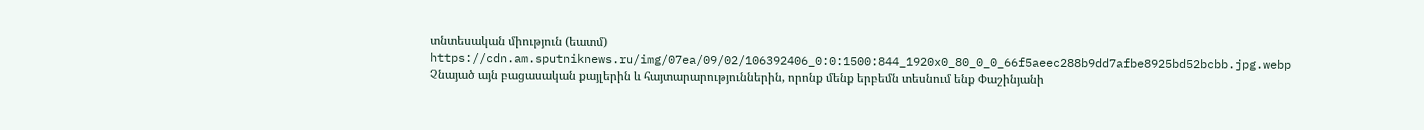տնտեսական միություն (եատմ)
https://cdn.am.sputniknews.ru/img/07ea/09/02/106392406_0:0:1500:844_1920x0_80_0_0_66f5aeec288b9dd7afbe8925bd52bcbb.jpg.webp
Չնայած այն բացասական քայլերին և հայտարարություններին, որոնք մենք երբեմն տեսնում ենք Փաշինյանի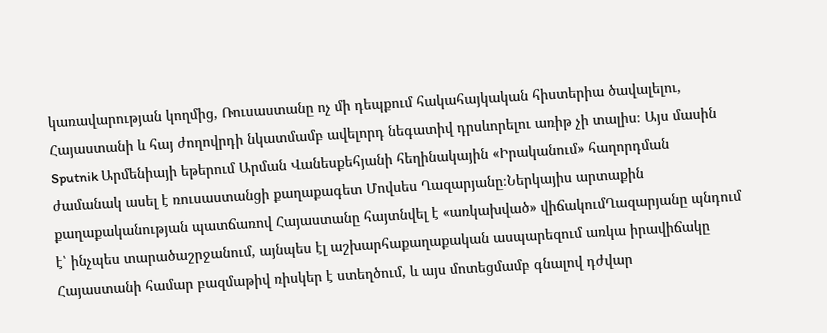կառավարության կողմից, Ռուսաստանը ոչ մի դեպքում հակահայկական հիստերիա ծավալելու, Հայաստանի և հայ ժողովրդի նկատմամբ ավելորդ նեգատիվ դրսևորելու առիթ չի տալիս։ Այս մասին Sputnik Արմենիայի եթերում Արման Վանեսքեհյանի հեղինակային «Իրականում» հաղորդման ժամանակ ասել է ռուսաստանցի քաղաքագետ Մովսես Ղազարյանը։Ներկայիս արտաքին քաղաքականության պատճառով Հայաստանը հայտնվել է «առկախված» վիճակումՂազարյանը պնդում է՝ ինչպես տարածաշրջանում, այնպես էլ աշխարհաքաղաքական ասպարեզում առկա իրավիճակը Հայաստանի համար բազմաթիվ ռիսկեր է ստեղծում, և այս մոտեցմամբ գնալով դժվար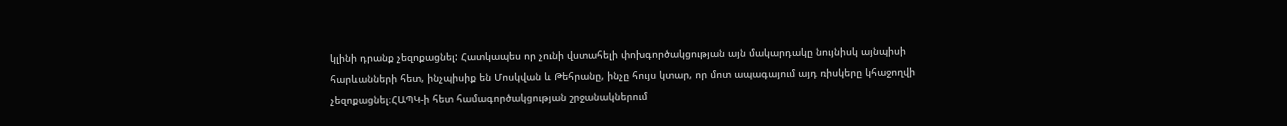կլինի դրանք չեզոքացնել: Հատկապես որ չունի վստահելի փոխգործակցության այն մակարդակը նույնիսկ այնպիսի հարևանների հետ, ինչպիսիք են Մոսկվան և Թեհրանը, ինչը հույս կտար, որ մոտ ապագայում այդ ռիսկերը կհաջողվի չեզոքացնել։ՀԱՊԿ-ի հետ համագործակցության շրջանակներում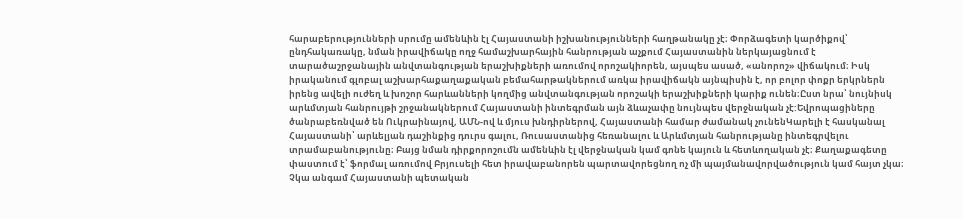հարաբերությունների սրումը ամենևին էլ Հայաստանի իշխանությունների հաղթանակը չէ։ Փորձագետի կարծիքով՝ ընդհակառակը, նման իրավիճակը ողջ համաշխարհային հանրության աչքում Հայաստանին ներկայացնում է տարածաշրջանային անվտանգության երաշխիքների առումով որոշակիորեն, այսպես ասած, «անորոշ» վիճակում։ Իսկ իրականում գլոբալ աշխարհաքաղաքական բեմահարթակներում առկա իրավիճակն այնպիսին է, որ բոլոր փոքր երկրներն իրենց ավելի ուժեղ և խոշոր հարևանների կողմից անվտանգության որոշակի երաշխիքների կարիք ունեն։Ըստ նրա՝ նույնիսկ արևմտյան հանրույթի շրջանակներում Հայաստանի ինտեգրման այն ձևաչափը նույնպես վերջնական չէ:Եվրոպացիները ծանրաբեռնված են Ուկրաինայով, ԱՄՆ-ով և մյուս խնդիրներով, Հայաստանի համար ժամանակ չունենԿարելի է հասկանալ Հայաստանի՝ արևելյան դաշինքից դուրս գալու, Ռուսաստանից հեռանալու և Արևմտյան հանրությանը ինտեգրվելու տրամաբանությունը։ Բայց նման դիրքորոշումն ամենևին էլ վերջնական կամ գոնե կայուն և հետևողական չէ։ Քաղաքագետը փաստում է՝ ֆորմալ առումով Բրյուսելի հետ իրավաբանորեն պարտավորեցնող ոչ մի պայմանավորվածություն կամ հայտ չկա։ Չկա անգամ Հայաստանի պետական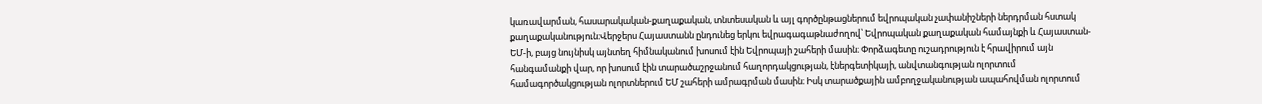կառավարման, հասարակական-քաղաքական, տնտեսական և այլ գործընթացներում եվրոպական չափանիշների ներդրման հստակ քաղաքականություն։Վերջերս Հայաստանն ընդունեց երկու եվրագագաթնաժողով՝ Եվրոպական քաղաքական համայնքի և Հայաստան-ԵՄ-ի, բայց նույնիսկ այնտեղ հիմնականում խոսում էին Եվրոպայի շահերի մասին։ Փորձագետը ուշադրություն է հրավիրում այն հանգամանքի վար, որ խոսում էին տարածաշրջանում հաղորդակցության, էներգետիկայի, անվտանգության ոլորտում համագործակցության ոլորտներում ԵՄ շահերի ամրագրման մասին։ Իսկ տարածքային ամբողջականության ապահովման ոլորտում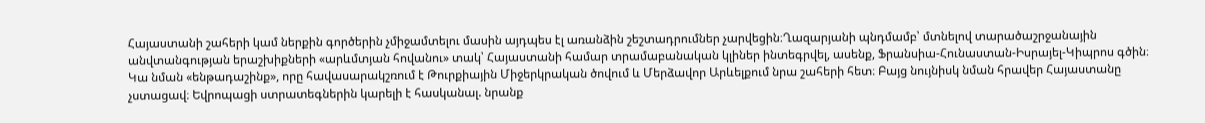Հայաստանի շահերի կամ ներքին գործերին չմիջամտելու մասին այդպես էլ առանձին շեշտադրումներ չարվեցին։Ղազարյանի պնդմամբ՝ մտնելով տարածաշրջանային անվտանգության երաշխիքների «արևմտյան հովանու» տակ՝ Հայաստանի համար տրամաբանական կլիներ ինտեգրվել, ասենք, Ֆրանսիա-Հունաստան-Իսրայել-Կիպրոս գծին։ Կա նման «ենթադաշինք», որը հավասարակշռում է Թուրքիային Միջերկրական ծովում և Մերձավոր Արևելքում նրա շահերի հետ։ Բայց նույնիսկ նման հրավեր Հայաստանը չստացավ։ Եվրոպացի ստրատեգներին կարելի է հասկանալ. նրանք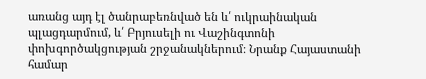առանց այդ էլ ծանրաբեռնված են և՛ ուկրաինական պլացդարմում, և՛ Բրյուսելի ու Վաշինգտոնի փոխգործակցության շրջանակներում։ Նրանք Հայաստանի համար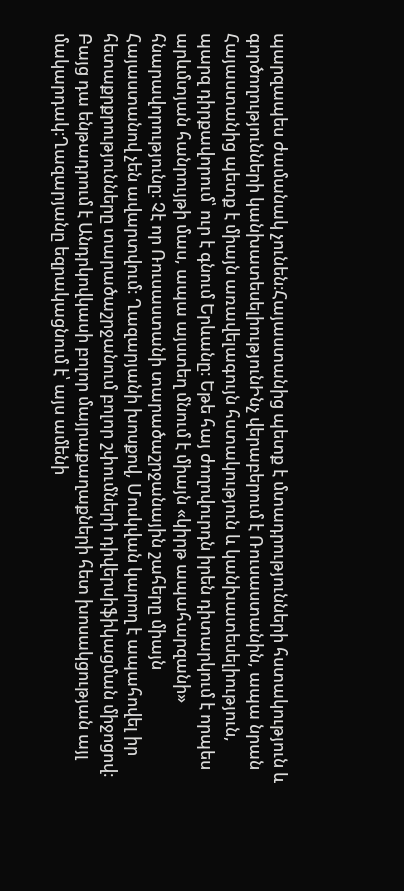պարզապես ժամանակ չունեն։Հայաստանից պետք է մտադրությունների հստակություն և գործողությունների կանխատեսելիությունԻնչ վերաբերում է Ռուսաստանին, ապա նրան Հայաստանից պետք է միայն առավելագույն հստակություն և կանխատեսելիություն, պարզ դիրքավորում՝ ուր է գնում Երևանը։ Եթե հայ ժողովուրդն իրեն դիտարկում է որպես արևմտյան հանրույթի մաս, ապա այստեղ մնում է միայն «կիրթ ապահարզանի» հնարավորությունը։ Չէ որ Ռուսաստանի տարածաշրջանային շահերը միայն Հայաստանով չեն ավարտվում։ Ղազարյանի խոսքով, Մոսկվան կարող է ապահովել իր հետաքրքրությունները տարածաշրջանում բոլոր շփումների դիվերսիֆիկացման միջոցով։ Բայց դա ենթադրում է Անդրկովկասի բոլոր մայրաքաղաքների հետ խոսակցության այլ մակարդակ։Ղազարյանը եզրակացնում է՝ այս ամենի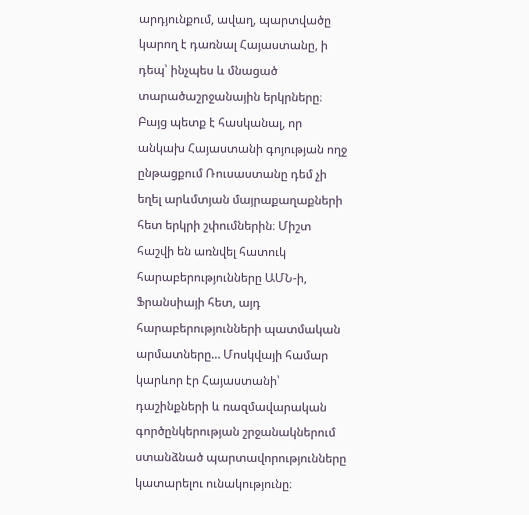արդյունքում, ավաղ, պարտվածը կարող է դառնալ Հայաստանը, ի դեպ՝ ինչպես և մնացած տարածաշրջանային երկրները։ Բայց պետք է հասկանալ, որ անկախ Հայաստանի գոյության ողջ ընթացքում Ռուսաստանը դեմ չի եղել արևմտյան մայրաքաղաքների հետ երկրի շփումներին։ Միշտ հաշվի են առնվել հատուկ հարաբերությունները ԱՄՆ-ի, Ֆրանսիայի հետ, այդ հարաբերությունների պատմական արմատները… Մոսկվայի համար կարևոր էր Հայաստանի՝ դաշինքների և ռազմավարական գործընկերության շրջանակներում ստանձնած պարտավորությունները կատարելու ունակությունը։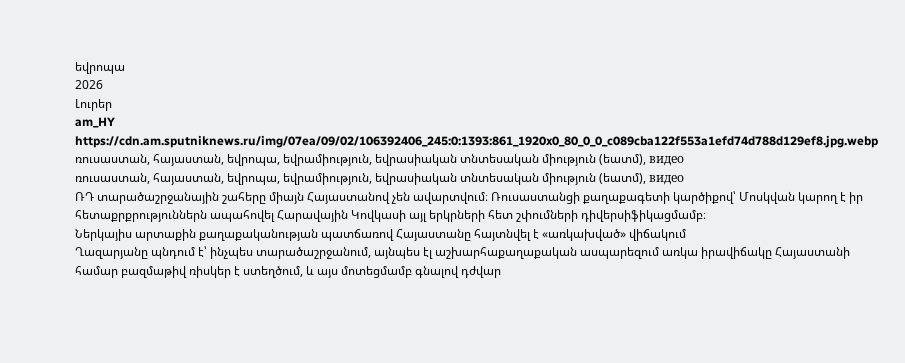եվրոպա
2026
Լուրեր
am_HY
https://cdn.am.sputniknews.ru/img/07ea/09/02/106392406_245:0:1393:861_1920x0_80_0_0_c089cba122f553a1efd74d788d129ef8.jpg.webp
ռուսաստան, հայաստան, եվրոպա, եվրամիություն, եվրասիական տնտեսական միություն (եատմ), видео
ռուսաստան, հայաստան, եվրոպա, եվրամիություն, եվրասիական տնտեսական միություն (եատմ), видео
ՌԴ տարածաշրջանային շահերը միայն Հայաստանով չեն ավարտվում։ Ռուսաստանցի քաղաքագետի կարծիքով՝ Մոսկվան կարող է իր հետաքրքրություններն ապահովել Հարավային Կովկասի այլ երկրների հետ շփումների դիվերսիֆիկացմամբ։
Ներկայիս արտաքին քաղաքականության պատճառով Հայաստանը հայտնվել է «առկախված» վիճակում
Ղազարյանը պնդում է՝ ինչպես տարածաշրջանում, այնպես էլ աշխարհաքաղաքական ասպարեզում առկա իրավիճակը Հայաստանի համար բազմաթիվ ռիսկեր է ստեղծում, և այս մոտեցմամբ գնալով դժվար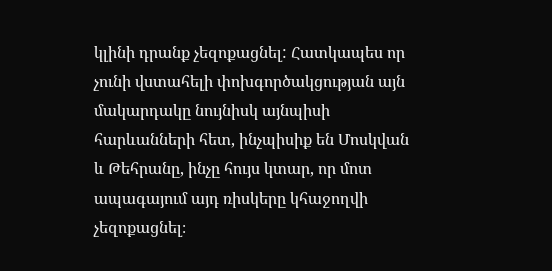կլինի դրանք չեզոքացնել: Հատկապես որ չունի վստահելի փոխգործակցության այն մակարդակը նույնիսկ այնպիսի հարևանների հետ, ինչպիսիք են Մոսկվան և Թեհրանը, ինչը հույս կտար, որ մոտ ապագայում այդ ռիսկերը կհաջողվի չեզոքացնել։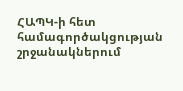ՀԱՊԿ-ի հետ համագործակցության շրջանակներում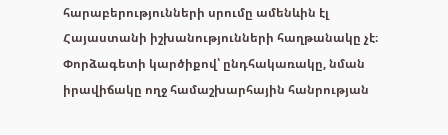հարաբերությունների սրումը ամենևին էլ Հայաստանի իշխանությունների հաղթանակը չէ։ Փորձագետի կարծիքով՝ ընդհակառակը, նման իրավիճակը ողջ համաշխարհային հանրության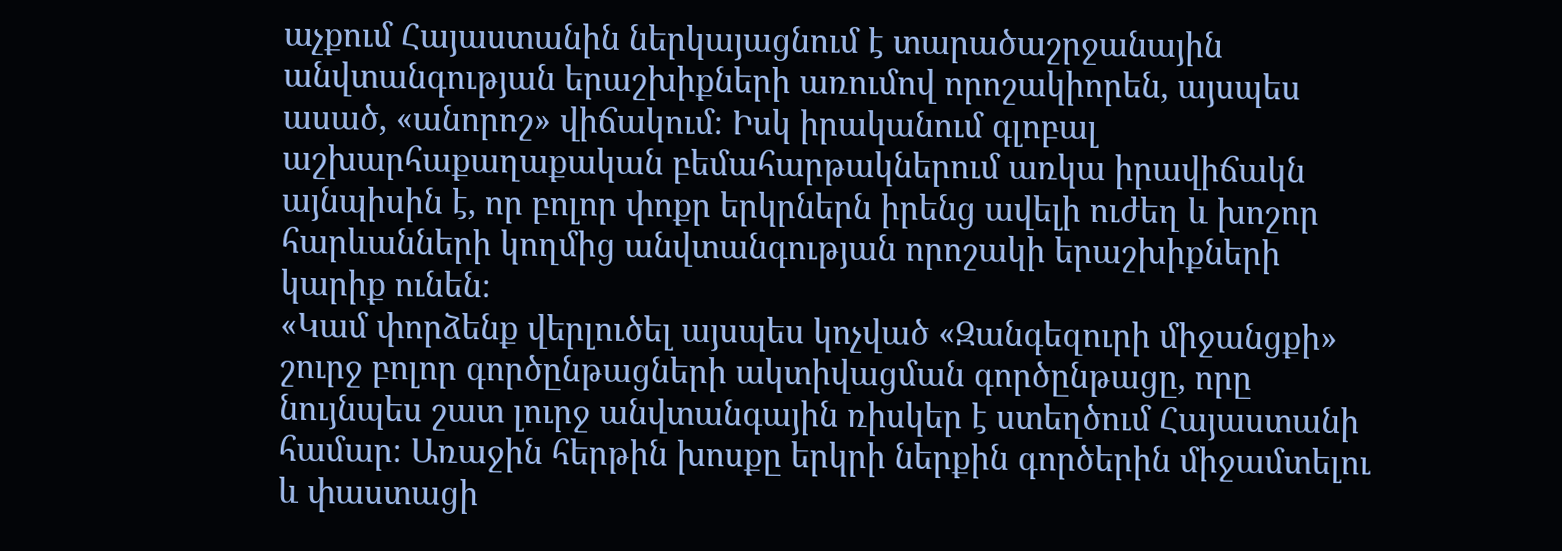աչքում Հայաստանին ներկայացնում է տարածաշրջանային անվտանգության երաշխիքների առումով որոշակիորեն, այսպես ասած, «անորոշ» վիճակում։ Իսկ իրականում գլոբալ աշխարհաքաղաքական բեմահարթակներում առկա իրավիճակն այնպիսին է, որ բոլոր փոքր երկրներն իրենց ավելի ուժեղ և խոշոր հարևանների կողմից անվտանգության որոշակի երաշխիքների կարիք ունեն։
«Կամ փորձենք վերլուծել այսպես կոչված «Զանգեզուրի միջանցքի» շուրջ բոլոր գործընթացների ակտիվացման գործընթացը, որը նույնպես շատ լուրջ անվտանգային ռիսկեր է ստեղծում Հայաստանի համար։ Առաջին հերթին խոսքը երկրի ներքին գործերին միջամտելու և փաստացի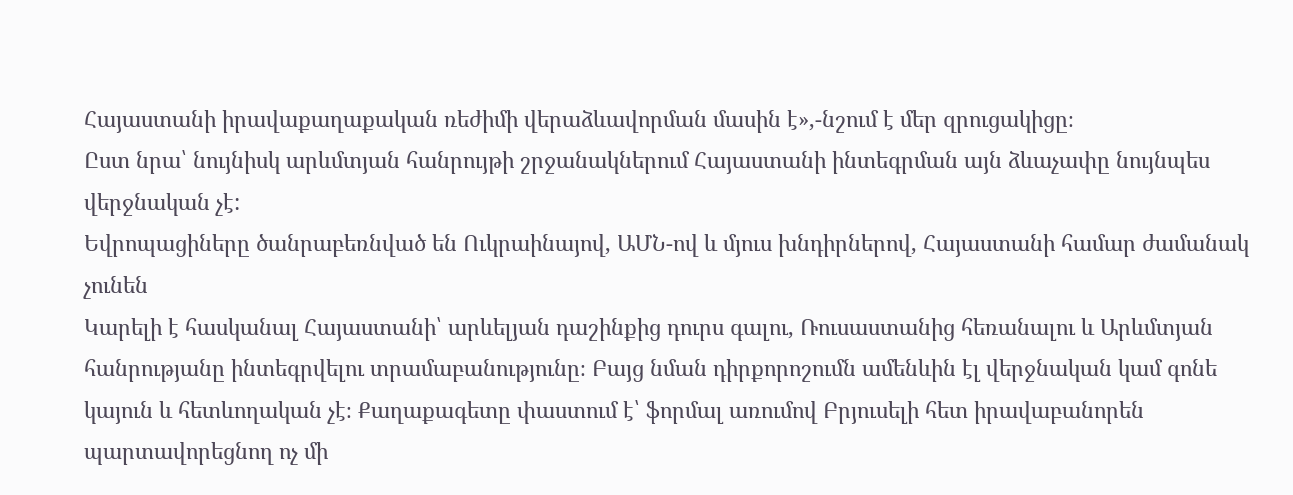Հայաստանի իրավաքաղաքական ռեժիմի վերաձևավորման մասին է»,-նշում է մեր զրուցակիցը։
Ըստ նրա՝ նույնիսկ արևմտյան հանրույթի շրջանակներում Հայաստանի ինտեգրման այն ձևաչափը նույնպես վերջնական չէ:
Եվրոպացիները ծանրաբեռնված են Ուկրաինայով, ԱՄՆ-ով և մյուս խնդիրներով, Հայաստանի համար ժամանակ չունեն
Կարելի է հասկանալ Հայաստանի՝ արևելյան դաշինքից դուրս գալու, Ռուսաստանից հեռանալու և Արևմտյան հանրությանը ինտեգրվելու տրամաբանությունը։ Բայց նման դիրքորոշումն ամենևին էլ վերջնական կամ գոնե կայուն և հետևողական չէ։ Քաղաքագետը փաստում է՝ ֆորմալ առումով Բրյուսելի հետ իրավաբանորեն պարտավորեցնող ոչ մի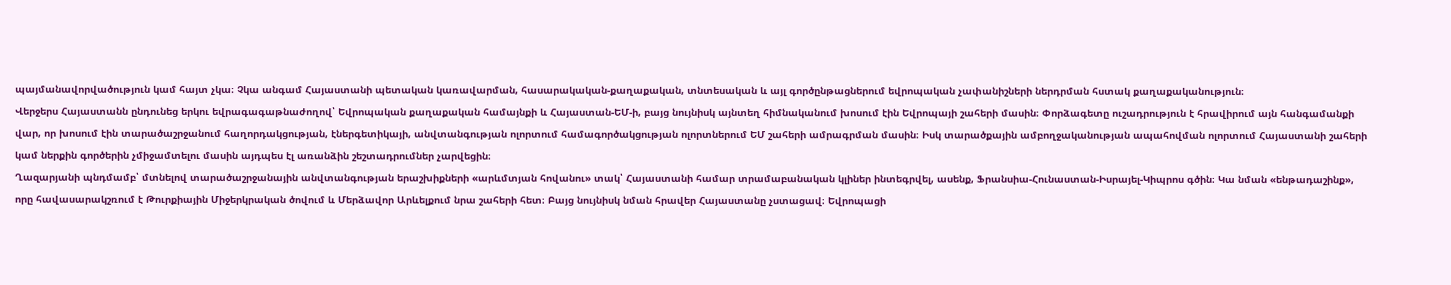պայմանավորվածություն կամ հայտ չկա։ Չկա անգամ Հայաստանի պետական կառավարման, հասարակական-քաղաքական, տնտեսական և այլ գործընթացներում եվրոպական չափանիշների ներդրման հստակ քաղաքականություն։
Վերջերս Հայաստանն ընդունեց երկու եվրագագաթնաժողով՝ Եվրոպական քաղաքական համայնքի և Հայաստան-ԵՄ-ի, բայց նույնիսկ այնտեղ հիմնականում խոսում էին Եվրոպայի շահերի մասին։ Փորձագետը ուշադրություն է հրավիրում այն հանգամանքի վար, որ խոսում էին տարածաշրջանում հաղորդակցության, էներգետիկայի, անվտանգության ոլորտում համագործակցության ոլորտներում ԵՄ շահերի ամրագրման մասին։ Իսկ տարածքային ամբողջականության ապահովման ոլորտում Հայաստանի շահերի կամ ներքին գործերին չմիջամտելու մասին այդպես էլ առանձին շեշտադրումներ չարվեցին։
Ղազարյանի պնդմամբ՝ մտնելով տարածաշրջանային անվտանգության երաշխիքների «արևմտյան հովանու» տակ՝ Հայաստանի համար տրամաբանական կլիներ ինտեգրվել, ասենք, Ֆրանսիա-Հունաստան-Իսրայել-Կիպրոս գծին։ Կա նման «ենթադաշինք», որը հավասարակշռում է Թուրքիային Միջերկրական ծովում և Մերձավոր Արևելքում նրա շահերի հետ։ Բայց նույնիսկ նման հրավեր Հայաստանը չստացավ։ Եվրոպացի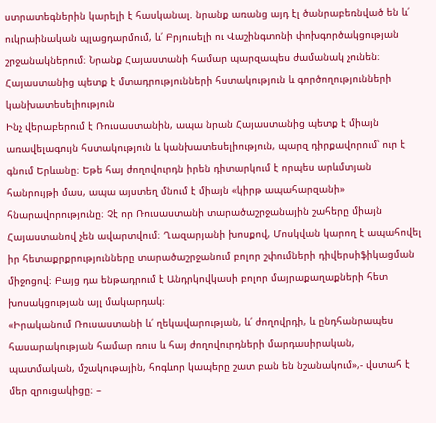ստրատեգներին կարելի է հասկանալ. նրանք առանց այդ էլ ծանրաբեռնված են և՛ ուկրաինական պլացդարմում, և՛ Բրյուսելի ու Վաշինգտոնի փոխգործակցության շրջանակներում։ Նրանք Հայաստանի համար պարզապես ժամանակ չունեն։
Հայաստանից պետք է մտադրությունների հստակություն և գործողությունների կանխատեսելիություն
Ինչ վերաբերում է Ռուսաստանին, ապա նրան Հայաստանից պետք է միայն առավելագույն հստակություն և կանխատեսելիություն, պարզ դիրքավորում՝ ուր է գնում Երևանը։ Եթե հայ ժողովուրդն իրեն դիտարկում է որպես արևմտյան հանրույթի մաս, ապա այստեղ մնում է միայն «կիրթ ապահարզանի» հնարավորությունը։ Չէ որ Ռուսաստանի տարածաշրջանային շահերը միայն Հայաստանով չեն ավարտվում։ Ղազարյանի խոսքով, Մոսկվան կարող է ապահովել իր հետաքրքրությունները տարածաշրջանում բոլոր շփումների դիվերսիֆիկացման միջոցով։ Բայց դա ենթադրում է Անդրկովկասի բոլոր մայրաքաղաքների հետ խոսակցության այլ մակարդակ։
«Իրականում Ռուսաստանի և՛ ղեկավարության, և՛ ժողովրդի, և ընդհանրապես հասարակության համար ռուս և հայ ժողովուրդների մարդասիրական, պատմական, մշակութային, հոգևոր կապերը շատ բան են նշանակում»,- վստահ է մեր զրուցակիցը։ –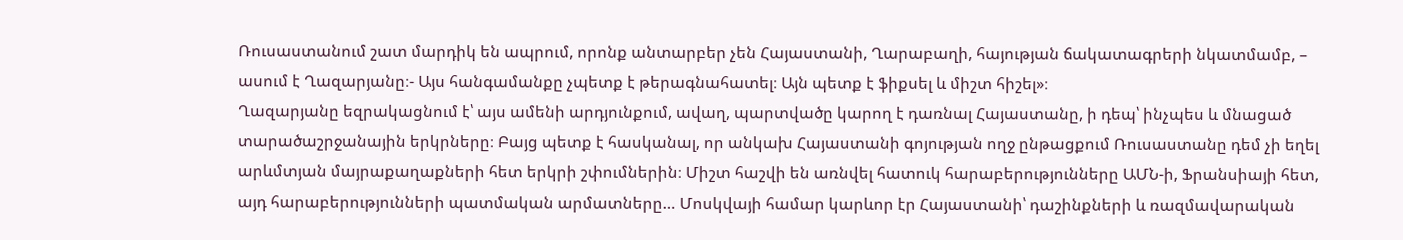Ռուսաստանում շատ մարդիկ են ապրում, որոնք անտարբեր չեն Հայաստանի, Ղարաբաղի, հայության ճակատագրերի նկատմամբ, – ասում է Ղազարյանը։- Այս հանգամանքը չպետք է թերագնահատել։ Այն պետք է ֆիքսել և միշտ հիշել»։
Ղազարյանը եզրակացնում է՝ այս ամենի արդյունքում, ավաղ, պարտվածը կարող է դառնալ Հայաստանը, ի դեպ՝ ինչպես և մնացած տարածաշրջանային երկրները։ Բայց պետք է հասկանալ, որ անկախ Հայաստանի գոյության ողջ ընթացքում Ռուսաստանը դեմ չի եղել արևմտյան մայրաքաղաքների հետ երկրի շփումներին։ Միշտ հաշվի են առնվել հատուկ հարաբերությունները ԱՄՆ-ի, Ֆրանսիայի հետ, այդ հարաբերությունների պատմական արմատները… Մոսկվայի համար կարևոր էր Հայաստանի՝ դաշինքների և ռազմավարական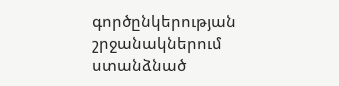գործընկերության շրջանակներում ստանձնած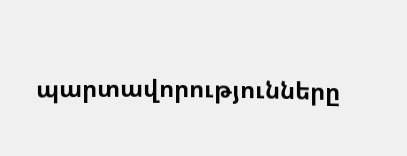պարտավորությունները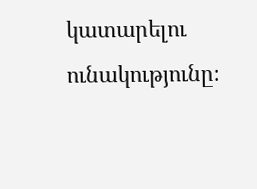կատարելու ունակությունը։